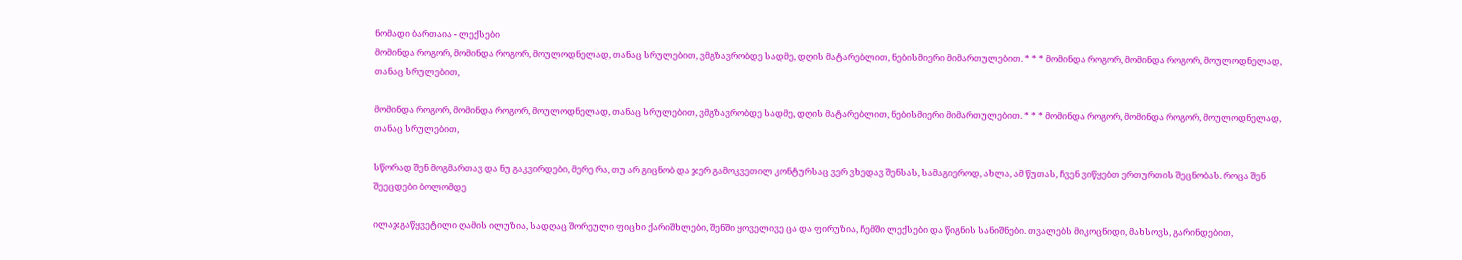ნომადი ბართაია - ლექსები
მომინდა როგორ, მომინდა როგორ, მოულოდნელად, თანაც სრულებით, ვმგზავრობდე სადმე, დღის მატარებლით, ნებისმიერი მიმართულებით. * * * მომინდა როგორ, მომინდა როგორ, მოულოდნელად, თანაც სრულებით,

მომინდა როგორ, მომინდა როგორ, მოულოდნელად, თანაც სრულებით, ვმგზავრობდე სადმე, დღის მატარებლით, ნებისმიერი მიმართულებით. * * * მომინდა როგორ, მომინდა როგორ, მოულოდნელად, თანაც სრულებით,

სწორად შენ მოგმართავ და ნუ გაკვირდები, მერე რა, თუ არ გიცნობ და ჯერ გამოკვეთილ კონტურსაც ვერ ვხედავ შენსას, სამაგიეროდ, ახლა, ამ წუთას, ჩვენ ვიწყებთ ერთურთის შეცნობას. როცა შენ შეეცდები ბოლომდე

ილაჯგაწყვეტილი ღამის ილუზია, სადღაც შორეული ფიცხი ქარიშხლები, შენში ყოველივე ცა და ფირუზია, ჩემში ლექსები და წიგნის სანიშნები. თვალებს მიკოცნიდი, მახსოვს, გარინდებით,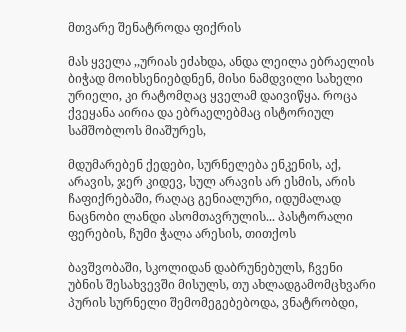მთვარე შენატროდა ფიქრის

მას ყველა ,,ურიას ეძახდა, ანდა ლეილა ებრაელის ბიჭად მოიხსენიებდნენ, მისი ნამდვილი სახელი ურიელი, კი რატომღაც ყველამ დაივიწყა. როცა ქვეყანა აირია და ებრაელებმაც ისტორიულ სამშობლოს მიაშურეს,

მდუმარებენ ქედები, სურნელება ენკენის, აქ, არავის, ჯერ კიდევ, სულ არავის არ ესმის, არის ჩაფიქრებაში, რაღაც გენიალური, იდუმალად ნაცნობი ლანდი ასომთავრულის... პასტორალი ფერების, ჩუმი ჭალა არესის, თითქოს

ბავშვობაში, სკოლიდან დაბრუნებულს, ჩვენი უბნის შესახვევში მისულს, თუ ახლადგამომცხვარი პურის სურნელი შემომეგებებოდა, ვნატრობდი,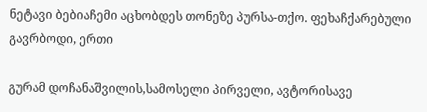ნეტავი ბებიაჩემი აცხობდეს თონეზე პურსა-თქო. ფეხაჩქარებული გავრბოდი, ერთი

გურამ დოჩანაშვილის,სამოსელი პირველი, ავტორისავე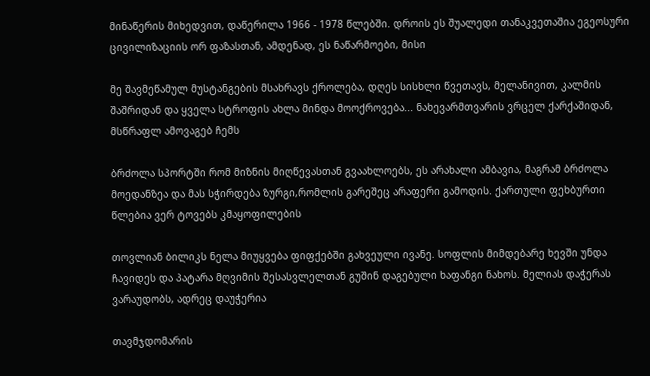მინაწერის მიხედვით, დაწერილა 1966 - 1978 წლებში. დროის ეს შუალედი თანაკვეთაშია ეგეოსური ცივილიზაციის ორ ფაზასთან, ამდენად, ეს ნაწარმოები, მისი

მე შავმეწამულ მუსტანგების მსახრავს ქროლება, დღეს სისხლი წვეთავს, მელანივით, კალმის შაშრიდან და ყველა სტროფის ახლა მინდა მოოქროვება... ნახევარმთვარის ვრცელ ქარქაშიდან, მსწრაფლ ამოვაგებ ჩემს

ბრძოლა სპორტში რომ მიზნის მიღწევასთან გვაახლოებს, ეს არახალი ამბავია, მაგრამ ბრძოლა მოედანზეა და მას სჭირდება ზურგი,რომლის გარეშეც არაფერი გამოდის. ქართული ფეხბურთი წლებია ვერ ტოვებს კმაყოფილების

თოვლიან ბილიკს ნელა მიუყვება ფიფქებში გახვეული ივანე. სოფლის მიმდებარე ხევში უნდა ჩავიდეს და პატარა მღვიმის შესასვლელთან გუშინ დაგებული ხაფანგი ნახოს. მელიას დაჭერას ვარაუდობს, ადრეც დაუჭერია

თავმჯდომარის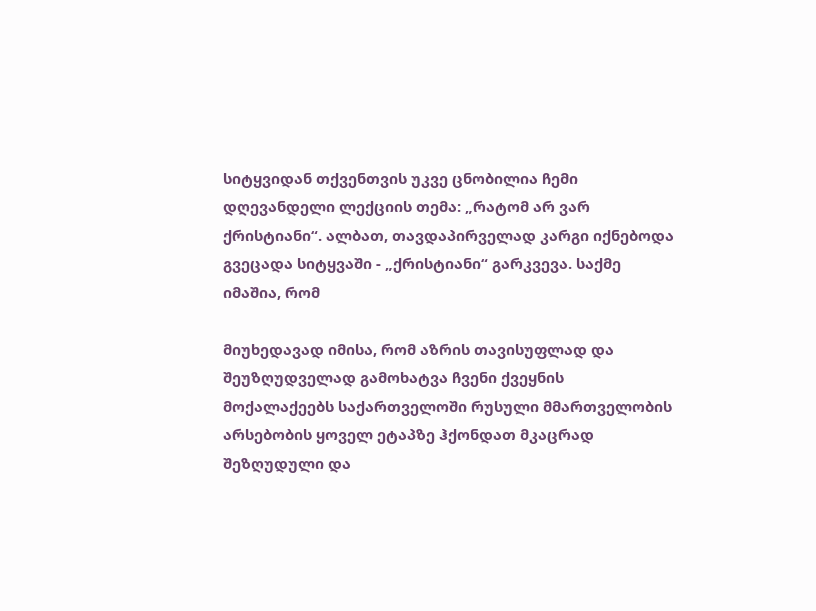სიტყვიდან თქვენთვის უკვე ცნობილია ჩემი დღევანდელი ლექციის თემა: „რატომ არ ვარ ქრისტიანი“. ალბათ, თავდაპირველად კარგი იქნებოდა გვეცადა სიტყვაში - „ქრისტიანი“ გარკვევა. საქმე იმაშია, რომ

მიუხედავად იმისა, რომ აზრის თავისუფლად და შეუზღუდველად გამოხატვა ჩვენი ქვეყნის მოქალაქეებს საქართველოში რუსული მმართველობის არსებობის ყოველ ეტაპზე ჰქონდათ მკაცრად შეზღუდული და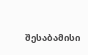შესაბამისი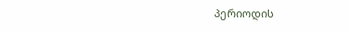პერიოდის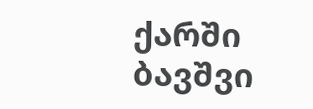ქარში ბავშვი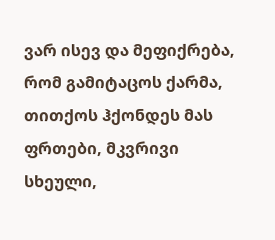ვარ ისევ და მეფიქრება, რომ გამიტაცოს ქარმა, თითქოს ჰქონდეს მას ფრთები, მკვრივი სხეული,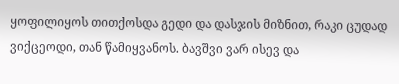ყოფილიყოს თითქოსდა გედი და დასჯის მიზნით, რაკი ცუდად ვიქცეოდი, თან წამიყვანოს. ბავშვი ვარ ისევ და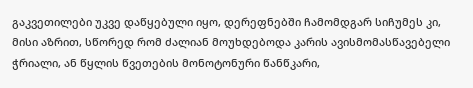გაკვეთილები უკვე დაწყებული იყო, დერეფნებში ჩამომდგარ სიჩუმეს კი, მისი აზრით, სწორედ რომ ძალიან მოუხდებოდა კარის ავისმომასწავებელი ჭრიალი, ან წყლის წვეთების მონოტონური წანწკარი,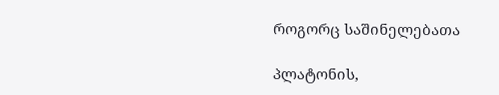როგორც საშინელებათა

პლატონის,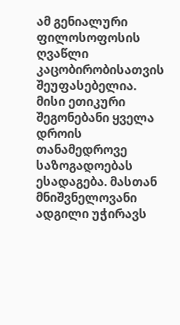ამ გენიალური ფილოსოფოსის ღვაწლი კაცობირობისათვის შეუფასებელია. მისი ეთიკური შეგონებანი ყველა დროის თანამედროვე საზოგადოებას ესადაგება. მასთან მნიშვნელოვანი ადგილი უჭირავს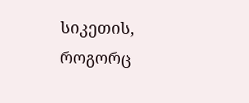სიკეთის, როგორც